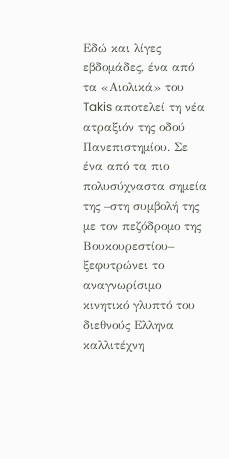Εδώ και λίγες εβδομάδες, ένα από τα «Αιολικά» του Takis αποτελεί τη νέα ατραξιόν της οδού Πανεπιστημίου. Σε ένα από τα πιο πολυσύχναστα σημεία της –στη συμβολή της με τον πεζόδρομο της Βουκουρεστίου– ξεφυτρώνει το αναγνωρίσιμο κινητικό γλυπτό του διεθνούς Ελληνα καλλιτέχνη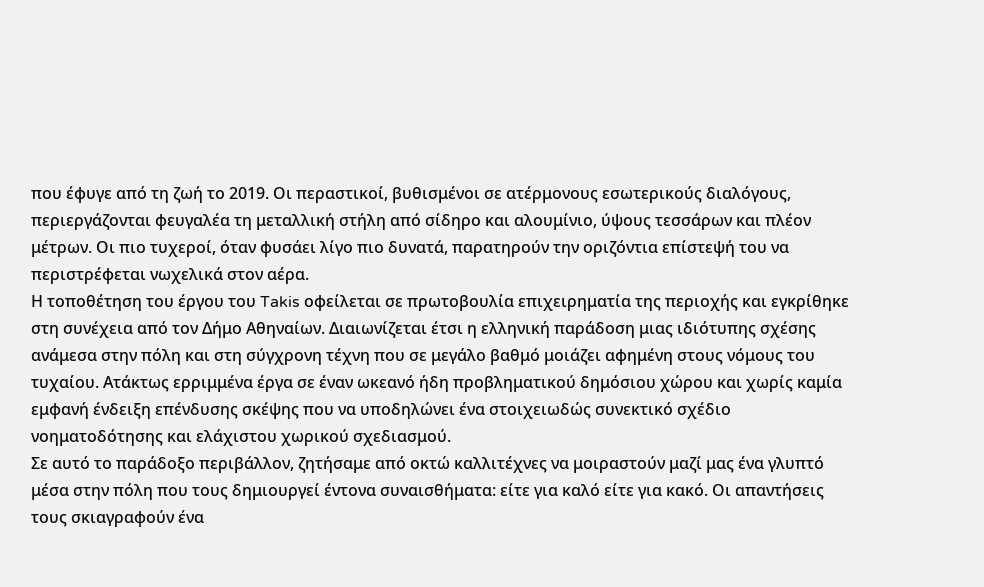που έφυγε από τη ζωή το 2019. Οι περαστικοί, βυθισμένοι σε ατέρμονους εσωτερικούς διαλόγους, περιεργάζονται φευγαλέα τη μεταλλική στήλη από σίδηρο και αλουμίνιο, ύψους τεσσάρων και πλέον μέτρων. Οι πιο τυχεροί, όταν φυσάει λίγο πιο δυνατά, παρατηρούν την οριζόντια επίστεψή του να περιστρέφεται νωχελικά στον αέρα.
Η τοποθέτηση του έργου του Takis οφείλεται σε πρωτοβουλία επιχειρηματία της περιοχής και εγκρίθηκε στη συνέχεια από τον Δήμο Αθηναίων. Διαιωνίζεται έτσι η ελληνική παράδοση μιας ιδιότυπης σχέσης ανάμεσα στην πόλη και στη σύγχρονη τέχνη που σε μεγάλο βαθμό μοιάζει αφημένη στους νόμους του τυχαίου. Ατάκτως ερριμμένα έργα σε έναν ωκεανό ήδη προβληματικού δημόσιου χώρου και χωρίς καμία εμφανή ένδειξη επένδυσης σκέψης που να υποδηλώνει ένα στοιχειωδώς συνεκτικό σχέδιο νοηματοδότησης και ελάχιστου χωρικού σχεδιασμού.
Σε αυτό το παράδοξο περιβάλλον, ζητήσαμε από οκτώ καλλιτέχνες να μοιραστούν μαζί μας ένα γλυπτό μέσα στην πόλη που τους δημιουργεί έντονα συναισθήματα: είτε για καλό είτε για κακό. Οι απαντήσεις τους σκιαγραφούν ένα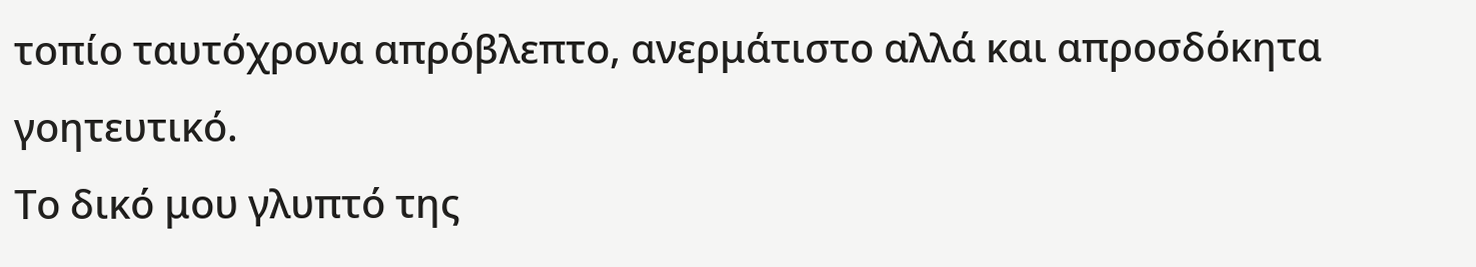τοπίο ταυτόχρονα απρόβλεπτο, ανερμάτιστο αλλά και απροσδόκητα γοητευτικό.
Το δικό μου γλυπτό της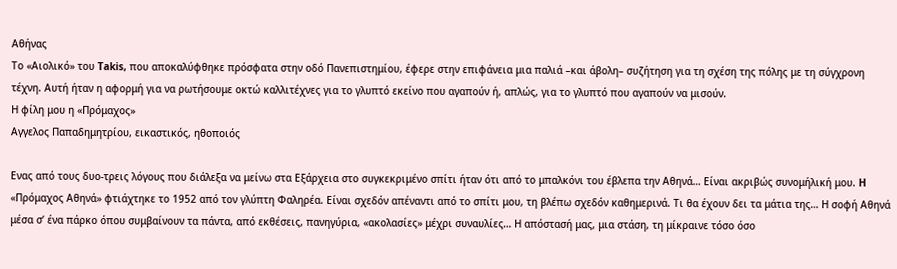Αθήνας
Το «Αιολικό» του Takis, που αποκαλύφθηκε πρόσφατα στην οδό Πανεπιστημίου, έφερε στην επιφάνεια μια παλιά –και άβολη– συζήτηση για τη σχέση της πόλης με τη σύγχρονη τέχνη. Αυτή ήταν η αφορμή για να ρωτήσουμε οκτώ καλλιτέχνες για το γλυπτό εκείνο που αγαπούν ή, απλώς, για το γλυπτό που αγαπούν να μισούν.
Η φίλη μου η «Πρόμαχος»
Αγγελος Παπαδημητρίου, εικαστικός, ηθοποιός

Eνας από τους δυο-τρεις λόγους που διάλεξα να μείνω στα Εξάρχεια στο συγκεκριμένο σπίτι ήταν ότι από το μπαλκόνι του έβλεπα την Αθηνά… Είναι ακριβώς συνομήλική μου. H «Πρόμαχος Αθηνά» φτιάχτηκε το 1952 από τον γλύπτη Φαληρέα. Είναι σχεδόν απέναντι από το σπίτι μου, τη βλέπω σχεδόν καθημερινά. Τι θα έχουν δει τα μάτια της… Η σοφή Αθηνά μέσα σ’ ένα πάρκο όπου συμβαίνουν τα πάντα, από εκθέσεις, πανηγύρια, «ακολασίες» μέχρι συναυλίες… Η απόστασή μας, μια στάση, τη μίκραινε τόσο όσο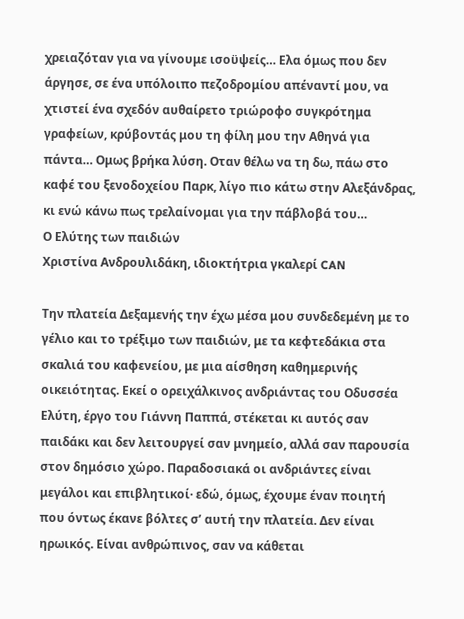χρειαζόταν για να γίνουμε ισοϋψείς… Ελα όμως που δεν άργησε, σε ένα υπόλοιπο πεζοδρομίου απέναντί μου, να χτιστεί ένα σχεδόν αυθαίρετο τριώροφο συγκρότημα γραφείων, κρύβοντάς μου τη φίλη μου την Αθηνά για πάντα… Ομως βρήκα λύση. Οταν θέλω να τη δω, πάω στο καφέ του ξενοδοχείου Παρκ, λίγο πιο κάτω στην Αλεξάνδρας, κι ενώ κάνω πως τρελαίνομαι για την πάβλοβά του…
Ο Ελύτης των παιδιών
Χριστίνα Ανδρουλιδάκη, ιδιοκτήτρια γκαλερί CAN

Την πλατεία Δεξαμενής την έχω μέσα μου συνδεδεμένη με το γέλιο και το τρέξιμο των παιδιών, με τα κεφτεδάκια στα σκαλιά του καφενείου, με μια αίσθηση καθημερινής οικειότητας. Εκεί ο ορειχάλκινος ανδριάντας του Οδυσσέα Ελύτη, έργο του Γιάννη Παππά, στέκεται κι αυτός σαν παιδάκι και δεν λειτουργεί σαν μνημείο, αλλά σαν παρουσία στον δημόσιο χώρο. Παραδοσιακά οι ανδριάντες είναι μεγάλοι και επιβλητικοί· εδώ, όμως, έχουμε έναν ποιητή που όντως έκανε βόλτες σ’ αυτή την πλατεία. Δεν είναι ηρωικός. Είναι ανθρώπινος, σαν να κάθεται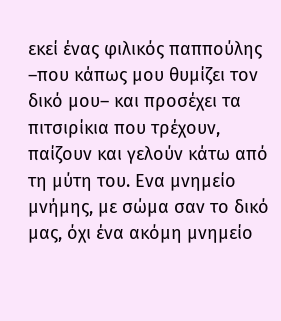εκεί ένας φιλικός παππούλης –που κάπως μου θυμίζει τον δικό μου– και προσέχει τα πιτσιρίκια που τρέχουν, παίζουν και γελούν κάτω από τη μύτη του. Ενα μνημείο μνήμης, με σώμα σαν το δικό μας, όχι ένα ακόμη μνημείο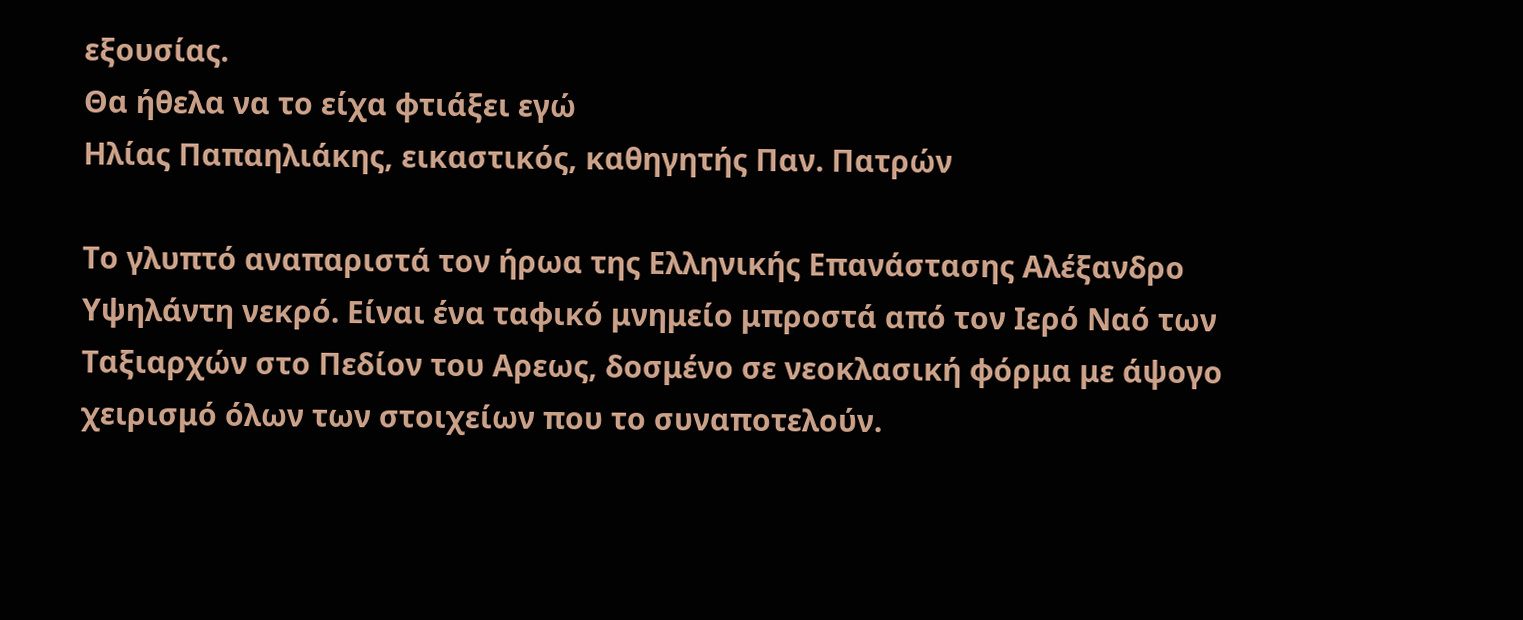εξουσίας.
Θα ήθελα να το είχα φτιάξει εγώ
Ηλίας Παπαηλιάκης, εικαστικός, καθηγητής Παν. Πατρών

Το γλυπτό αναπαριστά τον ήρωα της Ελληνικής Επανάστασης Αλέξανδρο Υψηλάντη νεκρό. Είναι ένα ταφικό μνημείο μπροστά από τον Ιερό Ναό των Ταξιαρχών στο Πεδίον του Αρεως, δοσμένο σε νεοκλασική φόρμα με άψογο χειρισμό όλων των στοιχείων που το συναποτελούν.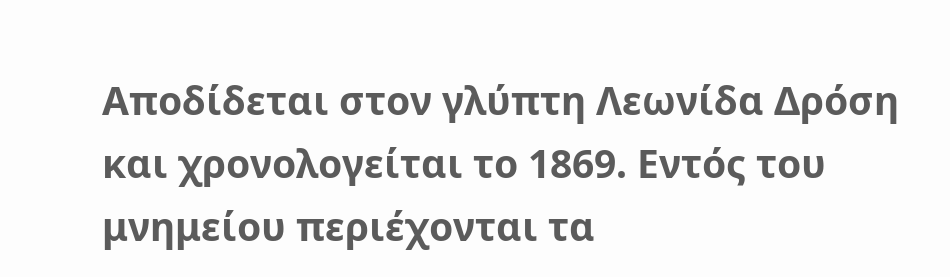Αποδίδεται στον γλύπτη Λεωνίδα Δρόση και χρονολογείται το 1869. Εντός του μνημείου περιέχονται τα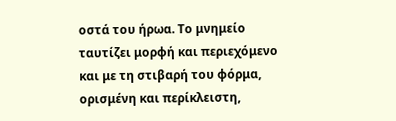οστά του ήρωα. Το μνημείο ταυτίζει μορφή και περιεχόμενο και με τη στιβαρή του φόρμα, ορισμένη και περίκλειστη,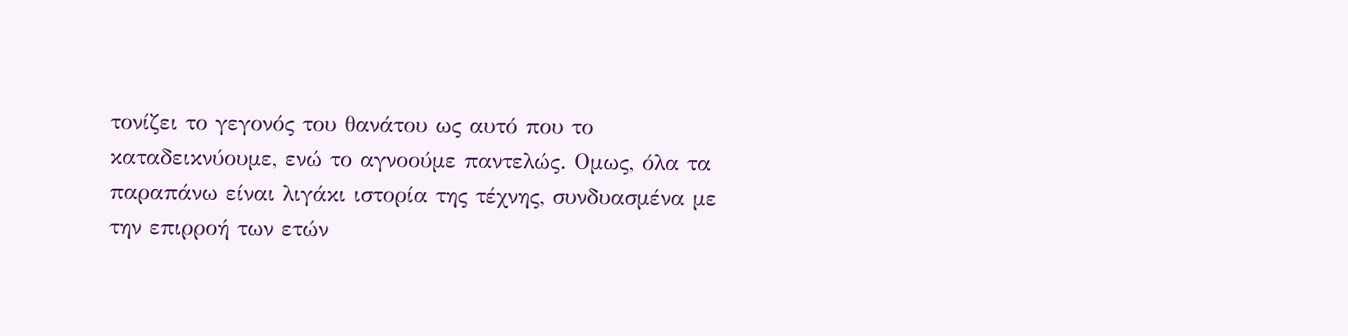τονίζει το γεγονός του θανάτου ως αυτό που το καταδεικνύουμε, ενώ το αγνοούμε παντελώς. Ομως, όλα τα παραπάνω είναι λιγάκι ιστορία της τέχνης, συνδυασμένα με την επιρροή των ετών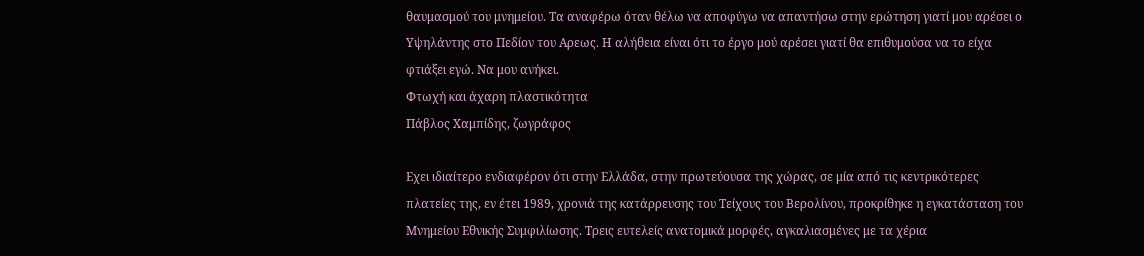θαυμασμού του μνημείου. Τα αναφέρω όταν θέλω να αποφύγω να απαντήσω στην ερώτηση γιατί μου αρέσει ο Υψηλάντης στο Πεδίον του Αρεως. Η αλήθεια είναι ότι το έργο μού αρέσει γιατί θα επιθυμούσα να το είχα φτιάξει εγώ. Να μου ανήκει.
Φτωχή και άχαρη πλαστικότητα
Πάβλος Χαμπίδης, ζωγράφος

Εχει ιδιαίτερο ενδιαφέρον ότι στην Ελλάδα, στην πρωτεύουσα της χώρας, σε μία από τις κεντρικότερες πλατείες της, εν έτει 1989, χρονιά της κατάρρευσης του Τείχους του Βερολίνου, προκρίθηκε η εγκατάσταση του Μνημείου Εθνικής Συμφιλίωσης. Τρεις ευτελείς ανατομικά μορφές, αγκαλιασμένες με τα χέρια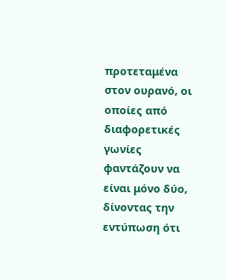προτεταμένα στον ουρανό, οι οποίες από διαφορετικές γωνίες φαντάζουν να είναι μόνο δύο, δίνοντας την εντύπωση ότι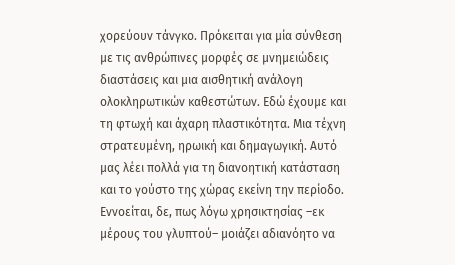χορεύουν τάνγκο. Πρόκειται για μία σύνθεση με τις ανθρώπινες μορφές σε μνημειώδεις διαστάσεις και μια αισθητική ανάλογη ολοκληρωτικών καθεστώτων. Εδώ έχουμε και τη φτωχή και άχαρη πλαστικότητα. Μια τέχνη στρατευμένη, ηρωική και δημαγωγική. Αυτό μας λέει πολλά για τη διανοητική κατάσταση και το γούστο της χώρας εκείνη την περίοδο. Εννοείται, δε, πως λόγω χρησικτησίας –εκ μέρους του γλυπτού– μοιάζει αδιανόητο να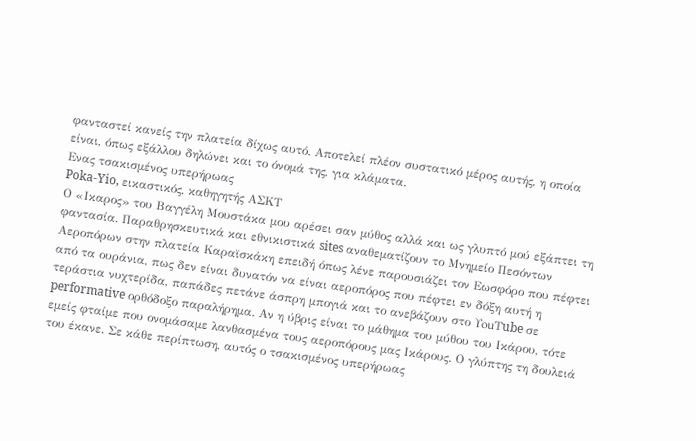φανταστεί κανείς την πλατεία δίχως αυτό. Αποτελεί πλέον συστατικό μέρος αυτής, η οποία είναι, όπως εξάλλου δηλώνει και το όνομά της, για κλάματα.
Ενας τσακισμένος υπερήρωας
Poka-Yio, εικαστικός, καθηγητής ΑΣΚΤ
Ο «Ικαρος» του Βαγγέλη Μουστάκα μου αρέσει σαν μύθος αλλά και ως γλυπτό μού εξάπτει τη φαντασία. Παραθρησκευτικά και εθνικιστικά sites αναθεματίζουν το Μνημείο Πεσόντων Αεροπόρων στην πλατεία Καραϊσκάκη επειδή όπως λένε παρουσιάζει τον Εωσφόρο που πέφτει από τα ουράνια, πως δεν είναι δυνατόν να είναι αεροπόρος που πέφτει εν δόξη αυτή η τεράστια νυχτερίδα, παπάδες πετάνε άσπρη μπογιά και το ανεβάζουν στο ΥouΤube σε performative ορθόδοξο παραλήρημα. Αν η ύβρις είναι το μάθημα του μύθου του Ικάρου, τότε εμείς φταίμε που ονομάσαμε λανθασμένα τους αεροπόρους μας Ικάρους. Ο γλύπτης τη δουλειά του έκανε. Σε κάθε περίπτωση, αυτός ο τσακισμένος υπερήρωας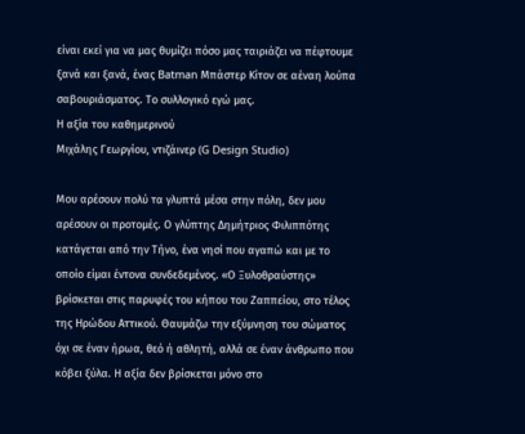είναι εκεί για να μας θυμίζει πόσο μας ταιριάζει να πέφτουμε ξανά και ξανά, ένας Batman Μπάστερ Κίτον σε αέναη λούπα σαβουριάσματος. Το συλλογικό εγώ μας.
Η αξία του καθημερινού
Μιχάλης Γεωργίου, ντιζάινερ (G Design Studio)

Μου αρέσουν πολύ τα γλυπτά μέσα στην πόλη, δεν μου αρέσουν οι προτομές. Ο γλύπτης Δημήτριος Φιλιππότης κατάγεται από την Τήνο, ένα νησί που αγαπώ και με το οποίο είμαι έντονα συνδεδεμένος. «Ο Ξυλοθραύστης» βρίσκεται στις παρυφές του κήπου του Ζαππείου, στο τέλος της Ηρώδου Αττικού. Θαυμάζω την εξύμνηση του σώματος όχι σε έναν ήρωα, θεό ή αθλητή, αλλά σε έναν άνθρωπο που κόβει ξύλα. Η αξία δεν βρίσκεται μόνο στο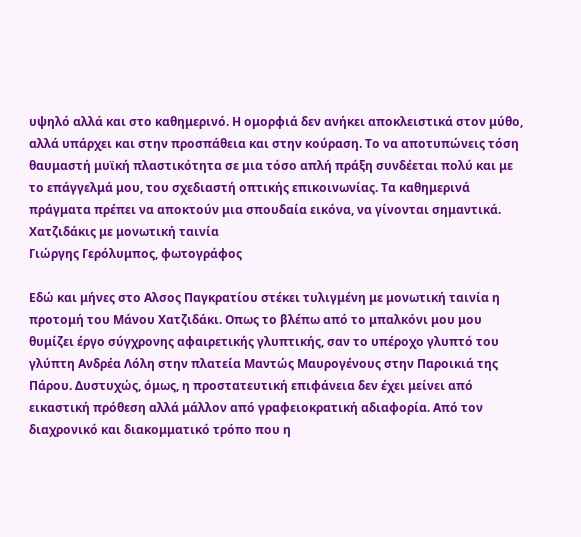υψηλό αλλά και στο καθημερινό. Η ομορφιά δεν ανήκει αποκλειστικά στον μύθο, αλλά υπάρχει και στην προσπάθεια και στην κούραση. Το να αποτυπώνεις τόση θαυμαστή μυϊκή πλαστικότητα σε μια τόσο απλή πράξη συνδέεται πολύ και με το επάγγελμά μου, του σχεδιαστή οπτικής επικοινωνίας. Τα καθημερινά πράγματα πρέπει να αποκτούν μια σπουδαία εικόνα, να γίνονται σημαντικά.
Χατζιδάκις με μονωτική ταινία
Γιώργης Γερόλυμπος, φωτογράφος

Εδώ και μήνες στο Αλσος Παγκρατίου στέκει τυλιγμένη με μονωτική ταινία η προτομή του Μάνου Χατζιδάκι. Οπως το βλέπω από το μπαλκόνι μου μου θυμίζει έργο σύγχρονης αφαιρετικής γλυπτικής, σαν το υπέροχο γλυπτό του γλύπτη Ανδρέα Λόλη στην πλατεία Μαντώς Μαυρογένους στην Παροικιά της Πάρου. Δυστυχώς, όμως, η προστατευτική επιφάνεια δεν έχει μείνει από εικαστική πρόθεση αλλά μάλλον από γραφειοκρατική αδιαφορία. Από τον διαχρονικό και διακομματικό τρόπο που η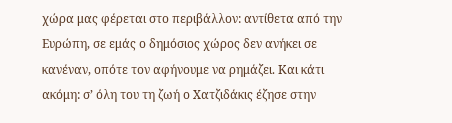χώρα μας φέρεται στο περιβάλλον: αντίθετα από την Ευρώπη, σε εμάς ο δημόσιος χώρος δεν ανήκει σε κανέναν, οπότε τον αφήνουμε να ρημάζει. Και κάτι ακόμη: σ’ όλη του τη ζωή ο Χατζιδάκις έζησε στην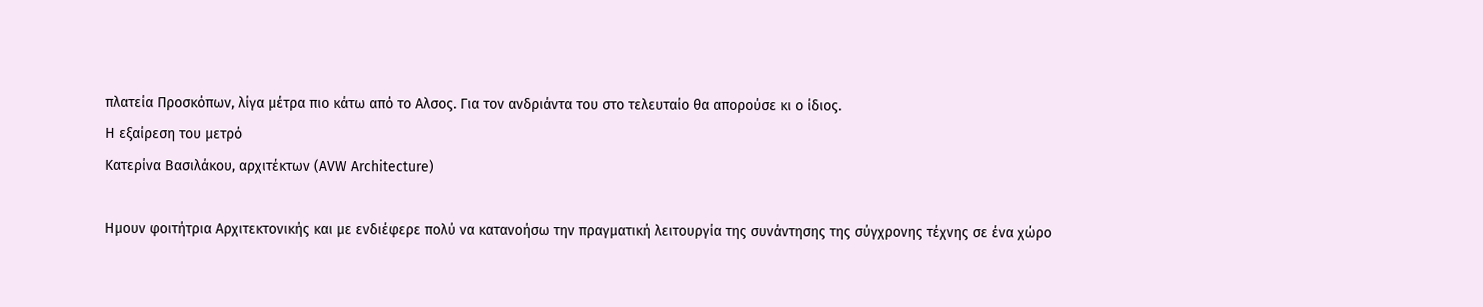πλατεία Προσκόπων, λίγα μέτρα πιο κάτω από το Αλσος. Για τον ανδριάντα του στο τελευταίο θα απορούσε κι ο ίδιος.
Η εξαίρεση του μετρό
Κατερίνα Βασιλάκου, αρχιτέκτων (AVW Architecture)

Ημουν φοιτήτρια Αρχιτεκτονικής και με ενδιέφερε πολύ να κατανοήσω την πραγματική λειτουργία της συνάντησης της σύγχρονης τέχνης σε ένα χώρο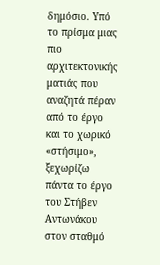δημόσιο. Υπό το πρίσμα μιας πιο αρχιτεκτονικής ματιάς που αναζητά πέραν από το έργο και το χωρικό «στήσιμο», ξεχωρίζω πάντα το έργο του Στήβεν Αντωνάκου στον σταθμό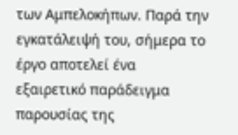των Αμπελοκήπων. Παρά την εγκατάλειψή του, σήμερα το έργο αποτελεί ένα εξαιρετικό παράδειγμα παρουσίας της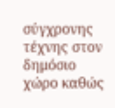σύγχρονης τέχνης στον δημόσιο χώρο καθώς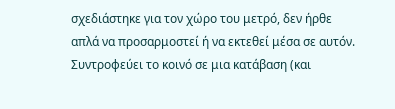σχεδιάστηκε για τον χώρο του μετρό, δεν ήρθε απλά να προσαρμοστεί ή να εκτεθεί μέσα σε αυτόν. Συντροφεύει το κοινό σε μια κατάβαση (και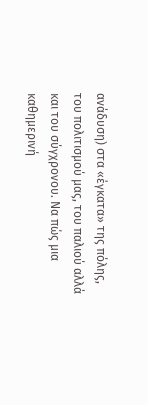ανάδυση) στα «έγκατα» της πόλης, του πολιτισμού μας, του παλιού αλλά και του σύγχρονου. Να πώς μια καθημερινή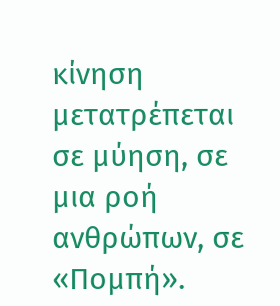κίνηση μετατρέπεται σε μύηση, σε μια ροή ανθρώπων, σε «Πομπή».